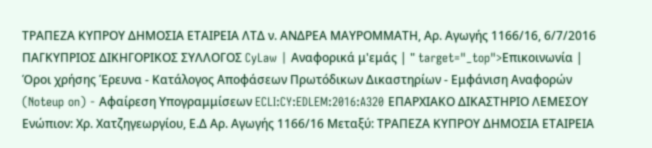ΤΡΑΠΕΖΑ ΚΥΠΡΟΥ ΔΗΜΟΣΙΑ ΕΤΑΙΡΕΙΑ ΛΤΔ ν. ΑΝΔΡΕΑ ΜΑΥΡΟΜΜΑΤΗ, Αρ. Αγωγής 1166/16, 6/7/2016 ΠΑΓΚΥΠΡΙΟΣ ΔΙΚΗΓΟΡΙΚΟΣ ΣΥΛΛΟΓΟΣ CyLaw | Αναφορικά μ'εμάς | " target="_top">Επικοινωνία | Όροι χρήσης Έρευνα - Κατάλογος Αποφάσεων Πρωτόδικων Δικαστηρίων - Εμφάνιση Αναφορών (Noteup on) - Αφαίρεση Υπογραμμίσεων ECLI:CY:EDLEM:2016:A320 ΕΠΑΡΧΙΑΚΟ ΔΙΚΑΣΤΗΡΙΟ ΛΕΜΕΣΟΥ Ενώπιον: Χρ. Χατζηγεωργίου, Ε.Δ Αρ. Αγωγής 1166/16 Μεταξύ: ΤΡΑΠΕΖΑ ΚΥΠΡΟΥ ΔΗΜΟΣΙΑ ΕΤΑΙΡΕΙΑ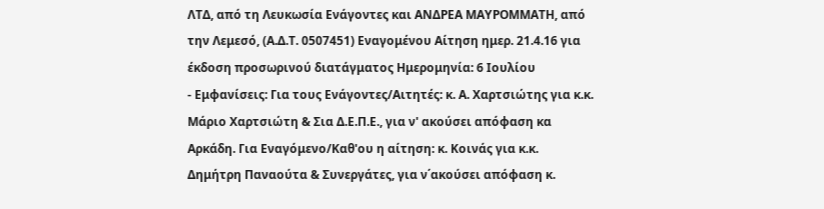ΛΤΔ, από τη Λευκωσία Ενάγοντες και ΑΝΔΡΕΑ ΜΑΥΡΟΜΜΑΤΗ, από την Λεμεσό, (Α.Δ.Τ. 0507451) Εναγομένου Αίτηση ημερ. 21.4.16 για έκδοση προσωρινού διατάγματος Ημερομηνία: 6 Ιουλίου
- Εμφανίσεις: Για τους Ενάγοντες/Αιτητές: κ. Α. Χαρτσιώτης για κ.κ. Μάριο Χαρτσιώτη & Σια Δ.Ε.Π.Ε., για ν' ακούσει απόφαση κα Αρκάδη. Για Εναγόμενο/Καθ'ου η αίτηση: κ. Κοινάς για κ.κ. Δημήτρη Παναούτα & Συνεργάτες, για ν΄ακούσει απόφαση κ.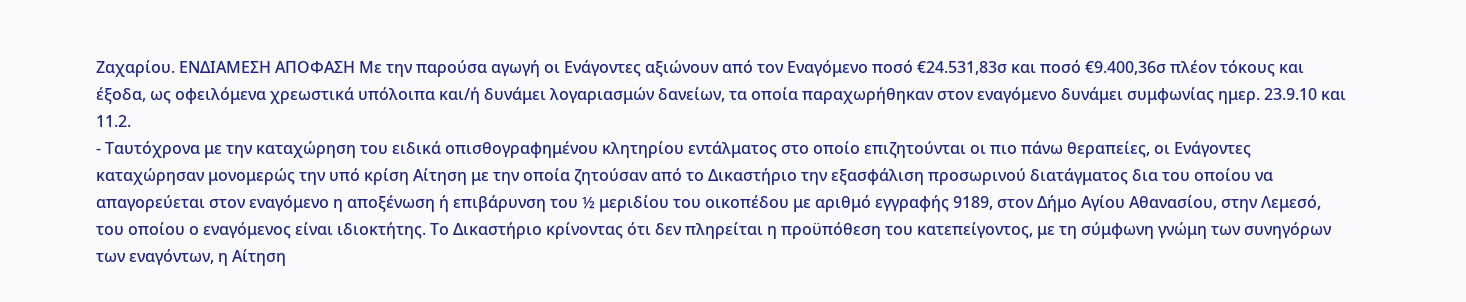Ζαχαρίου. ΕΝΔΙΑΜΕΣΗ ΑΠΟΦΑΣΗ Με την παρούσα αγωγή οι Ενάγοντες αξιώνουν από τον Εναγόμενο ποσό €24.531,83σ και ποσό €9.400,36σ πλέον τόκους και έξοδα, ως οφειλόμενα χρεωστικά υπόλοιπα και/ή δυνάμει λογαριασμών δανείων, τα οποία παραχωρήθηκαν στον εναγόμενο δυνάμει συμφωνίας ημερ. 23.9.10 και 11.2.
- Ταυτόχρονα με την καταχώρηση του ειδικά οπισθογραφημένου κλητηρίου εντάλματος στο οποίο επιζητούνται οι πιο πάνω θεραπείες, οι Ενάγοντες καταχώρησαν μονομερώς την υπό κρίση Αίτηση με την οποία ζητούσαν από το Δικαστήριο την εξασφάλιση προσωρινού διατάγματος δια του οποίου να απαγορεύεται στον εναγόμενο η αποξένωση ή επιβάρυνση του ½ μεριδίου του οικοπέδου με αριθμό εγγραφής 9189, στον Δήμο Αγίου Αθανασίου, στην Λεμεσό, του οποίου ο εναγόμενος είναι ιδιοκτήτης. Το Δικαστήριο κρίνοντας ότι δεν πληρείται η προϋπόθεση του κατεπείγοντος, με τη σύμφωνη γνώμη των συνηγόρων των εναγόντων, η Αίτηση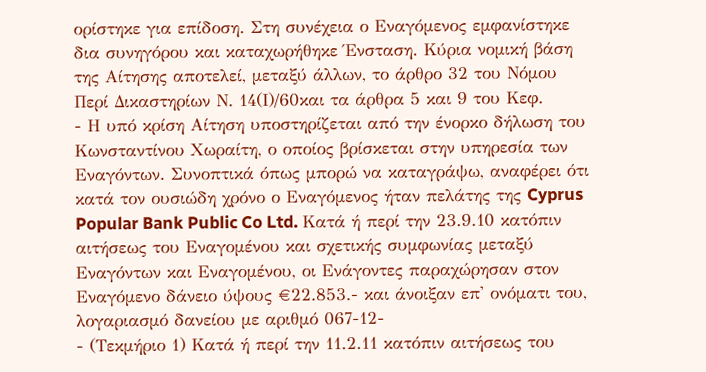ορίστηκε για επίδοση. Στη συνέχεια ο Εναγόμενος εμφανίστηκε δια συνηγόρου και καταχωρήθηκε Ένσταση. Κύρια νομική βάση της Αίτησης αποτελεί, μεταξύ άλλων, το άρθρο 32 του Νόμου Περί Δικαστηρίων Ν. 14(Ι)/60και τα άρθρα 5 και 9 του Κεφ.
- Η υπό κρίση Αίτηση υποστηρίζεται από την ένορκο δήλωση του Κωνσταντίνου Χωραίτη, ο οποίος βρίσκεται στην υπηρεσία των Εναγόντων. Συνοπτικά όπως μπορώ να καταγράψω, αναφέρει ότι κατά τον ουσιώδη χρόνο ο Εναγόμενος ήταν πελάτης της Cyprus Popular Bank Public Co Ltd. Κατά ή περί την 23.9.10 κατόπιν αιτήσεως του Εναγομένου και σχετικής συμφωνίας μεταξύ Εναγόντων και Εναγομένου, οι Ενάγοντες παραχώρησαν στον Εναγόμενο δάνειο ύψους €22.853.- και άνοιξαν επ' ονόματι του, λογαριασμό δανείου με αριθμό 067-12-
- (Τεκμήριο 1) Κατά ή περί την 11.2.11 κατόπιν αιτήσεως του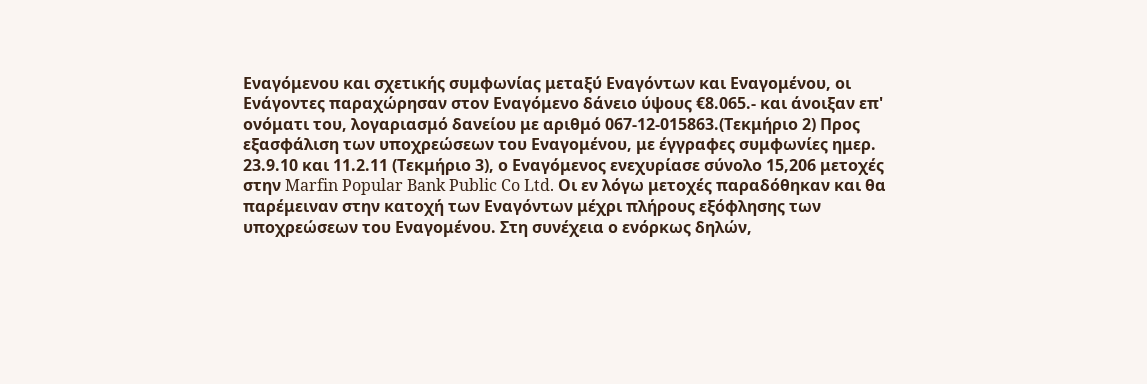Εναγόμενου και σχετικής συμφωνίας μεταξύ Εναγόντων και Εναγομένου, οι Ενάγοντες παραχώρησαν στον Εναγόμενο δάνειο ύψους €8.065.- και άνοιξαν επ' ονόματι του, λογαριασμό δανείου με αριθμό 067-12-015863.(Τεκμήριο 2) Προς εξασφάλιση των υποχρεώσεων του Εναγομένου, με έγγραφες συμφωνίες ημερ. 23.9.10 και 11.2.11 (Τεκμήριο 3), ο Εναγόμενος ενεχυρίασε σύνολο 15,206 μετοχές στην Marfin Popular Bank Public Co Ltd. Οι εν λόγω μετοχές παραδόθηκαν και θα παρέμειναν στην κατοχή των Εναγόντων μέχρι πλήρους εξόφλησης των υποχρεώσεων του Εναγομένου. Στη συνέχεια ο ενόρκως δηλών,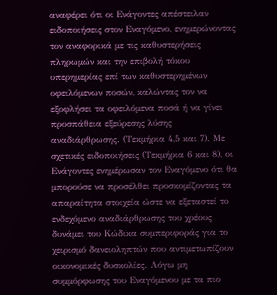αναφέρει ότι οι Ενάγοντες απέστειλαν ειδοποιήσεις στον Εναγόμενο, ενημερώνοντας τον αναφορικά με τις καθυστερήσεις πληρωμών και την επιβολή τόκου υπερημερίας επί των καθυστερημένων οφειλόμενων ποσών, καλώντας τον να εξοφλήσει τα οφειλόμενα ποσά ή να γίνει προσπάθεια εξεύρεσης λύσης αναδιάρθρωσης. (Τεκμήρια 4,5 και 7). Με σχετικές ειδοποιήσεις (Τεκμήρια 6 και 8), οι Ενάγοντες ενημέρωσαν τον Εναγόμενο ότι θα μπορούσε να προσέλθει προσκομίζοντας τα απαραίτητα στοιχεία ώστε να εξεταστεί το ενδεχόμενο αναδιάρθρωσης του χρέους δυνάμει του Κώδικα συμπεριφοράς για το χειρισμό δανειοληπτών που αντιμετωπίζουν οικονομικές δυσκολίες. Λόγω μη συμμόρφωσης του Εναγόμενου με τα πιο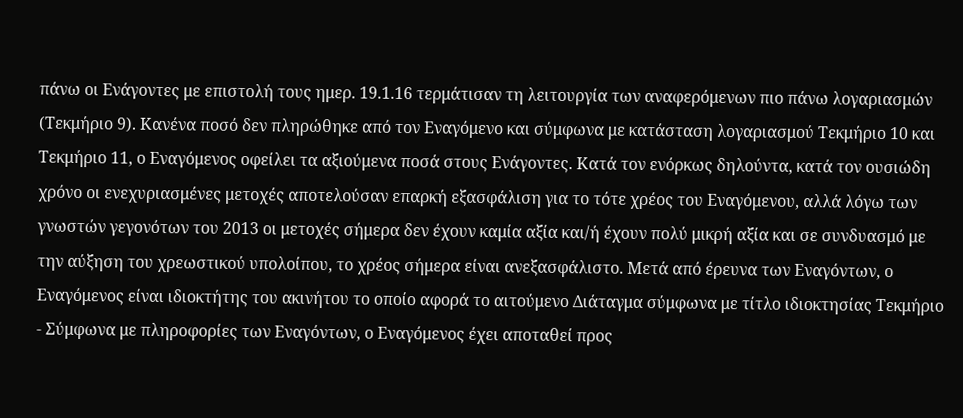πάνω οι Ενάγοντες με επιστολή τους ημερ. 19.1.16 τερμάτισαν τη λειτουργία των αναφερόμενων πιο πάνω λογαριασμών (Τεκμήριο 9). Κανένα ποσό δεν πληρώθηκε από τον Εναγόμενο και σύμφωνα με κατάσταση λογαριασμού Τεκμήριο 10 και Τεκμήριο 11, ο Εναγόμενος οφείλει τα αξιούμενα ποσά στους Ενάγοντες. Κατά τον ενόρκως δηλούντα, κατά τον ουσιώδη χρόνο οι ενεχυριασμένες μετοχές αποτελούσαν επαρκή εξασφάλιση για το τότε χρέος του Εναγόμενου, αλλά λόγω των γνωστών γεγονότων του 2013 οι μετοχές σήμερα δεν έχουν καμία αξία και/ή έχουν πολύ μικρή αξία και σε συνδυασμό με την αύξηση του χρεωστικού υπολοίπου, το χρέος σήμερα είναι ανεξασφάλιστο. Μετά από έρευνα των Εναγόντων, ο Εναγόμενος είναι ιδιοκτήτης του ακινήτου το οποίο αφορά το αιτούμενο Διάταγμα σύμφωνα με τίτλο ιδιοκτησίας Τεκμήριο
- Σύμφωνα με πληροφορίες των Εναγόντων, ο Εναγόμενος έχει αποταθεί προς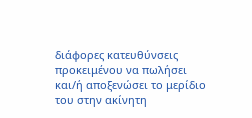διάφορες κατευθύνσεις προκειμένου να πωλήσει και/ή αποξενώσει το μερίδιο του στην ακίνητη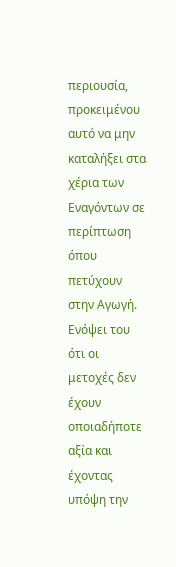περιουσία, προκειμένου αυτό να μην καταλήξει στα χέρια των Εναγόντων σε περίπτωση όπου πετύχουν στην Αγωγή. Ενόψει του ότι οι μετοχές δεν έχουν οποιαδήποτε αξία και έχοντας υπόψη την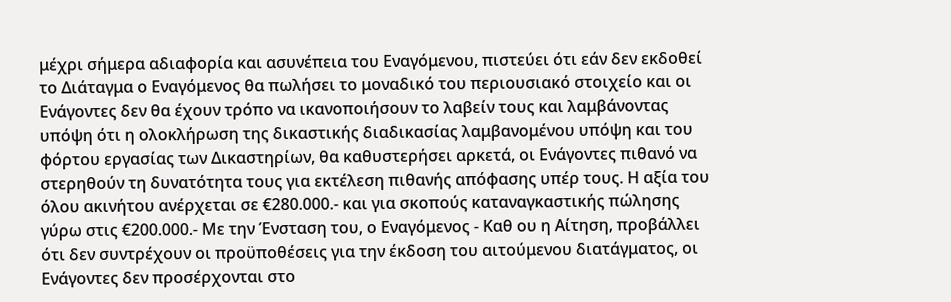μέχρι σήμερα αδιαφορία και ασυνέπεια του Εναγόμενου, πιστεύει ότι εάν δεν εκδοθεί το Διάταγμα ο Εναγόμενος θα πωλήσει το μοναδικό του περιουσιακό στοιχείο και οι Ενάγοντες δεν θα έχουν τρόπο να ικανοποιήσουν το λαβείν τους και λαμβάνοντας υπόψη ότι η ολοκλήρωση της δικαστικής διαδικασίας λαμβανομένου υπόψη και του φόρτου εργασίας των Δικαστηρίων, θα καθυστερήσει αρκετά, οι Ενάγοντες πιθανό να στερηθούν τη δυνατότητα τους για εκτέλεση πιθανής απόφασης υπέρ τους. Η αξία του όλου ακινήτου ανέρχεται σε €280.000.- και για σκοπούς καταναγκαστικής πώλησης γύρω στις €200.000.- Με την Ένσταση του, ο Εναγόμενος - Καθ ου η Αίτηση, προβάλλει ότι δεν συντρέχουν οι προϋποθέσεις για την έκδοση του αιτούμενου διατάγματος, οι Ενάγοντες δεν προσέρχονται στο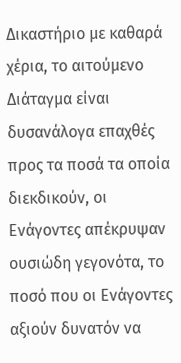Δικαστήριο με καθαρά χέρια, το αιτούμενο Διάταγμα είναι δυσανάλογα επαχθές προς τα ποσά τα οποία διεκδικούν, οι Ενάγοντες απέκρυψαν ουσιώδη γεγονότα, το ποσό που οι Ενάγοντες αξιούν δυνατόν να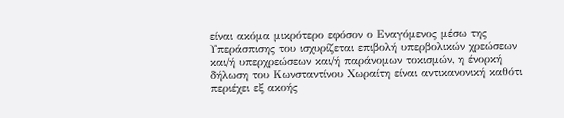είναι ακόμα μικρότερο εφόσον ο Εναγόμενος μέσω της Υπεράσπισης του ισχυρίζεται επιβολή υπερβολικών χρεώσεων και/ή υπερχρεώσεων και/ή παράνομων τοκισμών, η ένορκή δήλωση του Κωνσταντίνου Χωραίτη είναι αντικανονική καθότι περιέχει εξ ακοής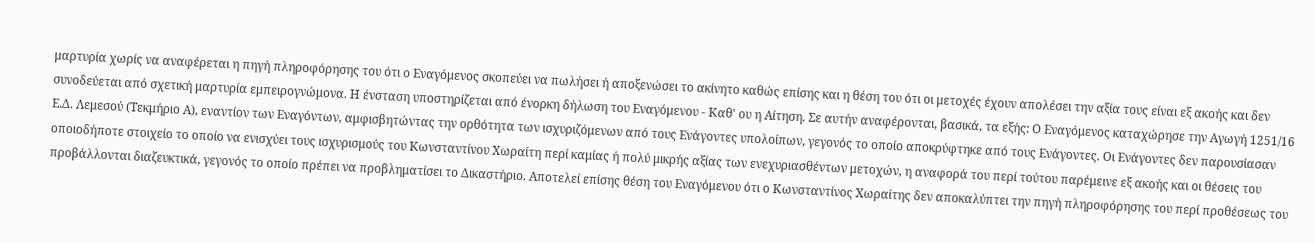μαρτυρία χωρίς να αναφέρεται η πηγή πληροφόρησης του ότι ο Εναγόμενος σκοπεύει να πωλήσει ή αποξενώσει το ακίνητο καθώς επίσης και η θέση του ότι οι μετοχές έχουν απολέσει την αξία τους είναι εξ ακοής και δεν συνοδεύεται από σχετική μαρτυρία εμπειρογνώμονα. Η ένσταση υποστηρίζεται από ένορκη δήλωση του Εναγόμενου - Καθ' ου η Αίτηση. Σε αυτήν αναφέρονται, βασικά, τα εξής: Ο Εναγόμενος καταχώρησε την Αγωγή 1251/16 Ε.Δ. Λεμεσού (Τεκμήριο Α), εναντίον των Εναγόντων, αμφισβητώντας την ορθότητα των ισχυριζόμενων από τους Ενάγοντες υπολοίπων, γεγονός το οποίο αποκρύφτηκε από τους Ενάγοντες. Οι Ενάγοντες δεν παρουσίασαν οποιοδήποτε στοιχείο το οποίο να ενισχύει τους ισχυρισμούς του Κωνσταντίνου Χωραίτη περί καμίας ή πολύ μικρής αξίας των ενεχυριασθέντων μετοχών, η αναφορά του περί τούτου παρέμεινε εξ ακοής και οι θέσεις του προβάλλονται διαζευκτικά, γεγονός το οποίο πρέπει να προβληματίσει το Δικαστήριο. Αποτελεί επίσης θέση του Εναγόμενου ότι ο Κωνσταντίνος Χωραίτης δεν αποκαλύπτει την πηγή πληροφόρησης του περί προθέσεως του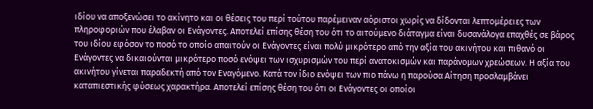ιδίου να αποξενώσει το ακίνητο και οι θέσεις του περί τούτου παρέμειναν αόριστοι χωρίς να δίδονται λεπτομέρειες των πληροφοριών που έλαβαν οι Ενάγοντες. Αποτελεί επίσης θέση του ότι το αιτούμενο διάταγμα είναι δυσανάλογα επαχθές σε βάρος του ιδίου εφόσον το ποσό το οποίο απαιτούν οι Ενάγοντες είναι πολύ μικρότερο από την αξία του ακινήτου και πιθανό οι Ενάγοντες να δικαιούνται μικρότερο ποσό ενόψει των ισχυρισμών του περί ανατοκισμών και παράνομων χρεώσεων. Η αξία του ακινήτου γίνεται παραδεκτή από τον Εναγόμενο. Κατά τον ίδιο ενόψει των πιο πάνω η παρούσα Αίτηση προσλαμβάνει καταπιεστικής φύσεως χαρακτήρα. Αποτελεί επίσης θέση του ότι οι Ενάγοντες οι οποίοι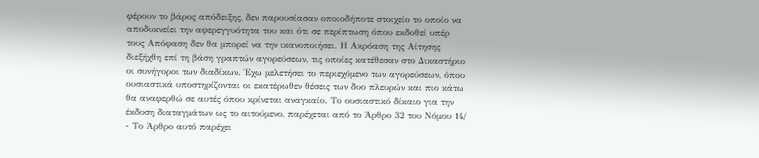φέρουν το βάρος απόδειξης, δεν παρουσίασαν οποιοδήποτε στοιχείο το οποίο να αποδυκνείει την αφερεγγυότητα του και ότι σε περίπτωση όπου εκδοθεί υπέρ τους Απόφαση δεν θα μπορεί να την ικανοποιήσει. Η Ακρόαση της Αίτησης διεξήχθη επί τη βάση γραπτών αγορεύσεων, τις οποίες κατέθεσαν στο Δικαστήριο οι συνήγοροι των διαδίκων. Έχω μελετήσει το περιεχόμενο των αγορεύσεων, όπου ουσιαστικά υποστηρίζονται οι εκατέρωθεν θέσεις των δυο πλευρών και πιο κάτω θα αναφερθώ σε αυτές όπου κρίνεται αναγκαίο. Το ουσιαστικό δίκαιο για την έκδοση διαταγμάτων ως το αιτούμενο, παρέχεται από το Άρθρο 32 του Νόμου 14/
- Το Άρθρο αυτό παρέχει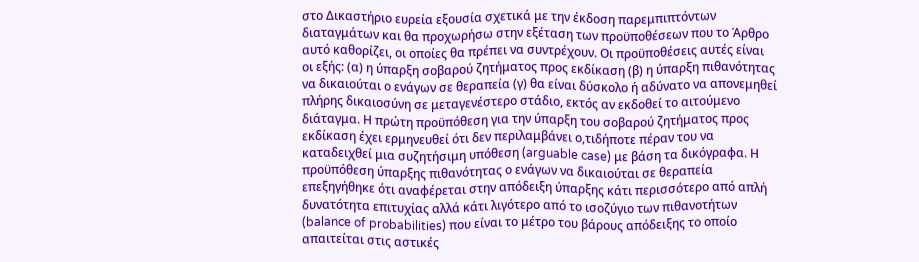στο Δικαστήριο ευρεία εξουσία σχετικά με την έκδοση παρεμπιπτόντων διαταγμάτων και θα προχωρήσω στην εξέταση των προϋποθέσεων που το Άρθρο αυτό καθορίζει, οι οποίες θα πρέπει να συντρέχουν. Οι προϋποθέσεις αυτές είναι οι εξής: (α) η ύπαρξη σοβαρού ζητήματος προς εκδίκαση (β) η ύπαρξη πιθανότητας να δικαιούται ο ενάγων σε θεραπεία (γ) θα είναι δύσκολο ή αδύνατο να απονεμηθεί πλήρης δικαιοσύνη σε μεταγενέστερο στάδιο, εκτός αν εκδοθεί το αιτούμενο διάταγμα. Η πρώτη προϋπόθεση για την ύπαρξη του σοβαρού ζητήματος προς εκδίκαση έχει ερμηνευθεί ότι δεν περιλαμβάνει ο,τιδήποτε πέραν του να καταδειχθεί μια συζητήσιμη υπόθεση (arguable case) με βάση τα δικόγραφα. Η προϋπόθεση ύπαρξης πιθανότητας ο ενάγων να δικαιούται σε θεραπεία επεξηγήθηκε ότι αναφέρεται στην απόδειξη ύπαρξης κάτι περισσότερο από απλή δυνατότητα επιτυχίας αλλά κάτι λιγότερο από το ισοζύγιο των πιθανοτήτων (balance of probabilities) που είναι το μέτρο του βάρους απόδειξης το οποίο απαιτείται στις αστικές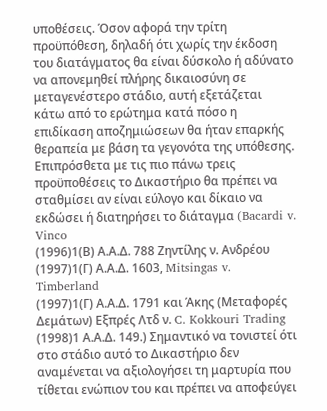υποθέσεις. Όσον αφορά την τρίτη προϋπόθεση, δηλαδή ότι χωρίς την έκδοση του διατάγματος θα είναι δύσκολο ή αδύνατο να απονεμηθεί πλήρης δικαιοσύνη σε μεταγενέστερο στάδιο, αυτή εξετάζεται κάτω από το ερώτημα κατά πόσο η επιδίκαση αποζημιώσεων θα ήταν επαρκής θεραπεία με βάση τα γεγονότα της υπόθεσης. Επιπρόσθετα με τις πιο πάνω τρεις προϋποθέσεις το Δικαστήριο θα πρέπει να σταθμίσει αν είναι εύλογο και δίκαιο να εκδώσει ή διατηρήσει το διάταγμα (Bacardi v. Vinco
(1996)1(Β) Α.Α.Δ. 788 Ζηντίλης ν. Ανδρέου
(1997)1(Γ) Α.Α.Δ. 1603, Mitsingas v. Timberland
(1997)1(Γ) Α.Α.Δ. 1791 και Άκης (Μεταφορές Δεμάτων) Εξπρές Λτδ ν. C. Kokkouri Trading
(1998)1 Α.Α.Δ. 149.) Σημαντικό να τονιστεί ότι στο στάδιο αυτό το Δικαστήριο δεν αναμένεται να αξιολογήσει τη μαρτυρία που τίθεται ενώπιον του και πρέπει να αποφεύγει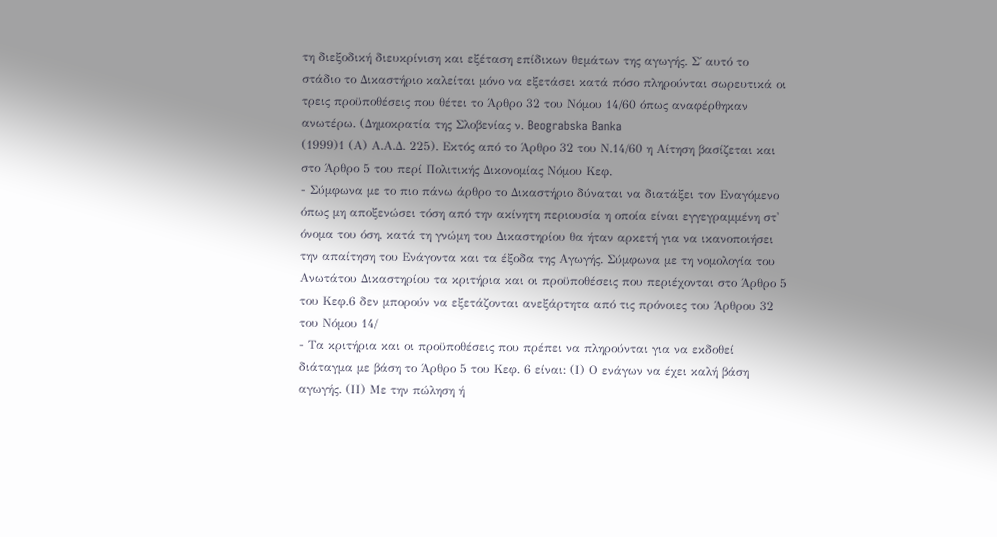τη διεξοδική διευκρίνιση και εξέταση επίδικων θεμάτων της αγωγής. Σ΄ αυτό το στάδιο το Δικαστήριο καλείται μόνο να εξετάσει κατά πόσο πληρούνται σωρευτικά οι τρεις προϋποθέσεις που θέτει το Άρθρο 32 του Νόμου 14/60 όπως αναφέρθηκαν ανωτέρω. (Δημοκρατία της Σλοβενίας ν. Beograbska Banka
(1999)1 (Α) Α.Α.Δ. 225). Εκτός από το Άρθρο 32 του Ν.14/60 η Αίτηση βασίζεται και στο Άρθρο 5 του περί Πολιτικής Δικονομίας Νόμου Κεφ.
- Σύμφωνα με το πιο πάνω άρθρο το Δικαστήριο δύναται να διατάξει τον Εναγόμενο όπως μη αποξενώσει τόση από την ακίνητη περιουσία η οποία είναι εγγεγραμμένη στ' όνομα του όση, κατά τη γνώμη του Δικαστηρίου θα ήταν αρκετή για να ικανοποιήσει την απαίτηση του Ενάγοντα και τα έξοδα της Αγωγής. Σύμφωνα με τη νομολογία του Ανωτάτου Δικαστηρίου τα κριτήρια και οι προϋποθέσεις που περιέχονται στο Άρθρο 5 του Κεφ.6 δεν μπορούν να εξετάζονται ανεξάρτητα από τις πρόνοιες του Άρθρου 32 του Νόμου 14/
- Τα κριτήρια και οι προϋποθέσεις που πρέπει να πληρούνται για να εκδοθεί διάταγμα με βάση το Άρθρο 5 του Κεφ. 6 είναι: (Ι) Ο ενάγων να έχει καλή βάση αγωγής. (ΙΙ) Με την πώληση ή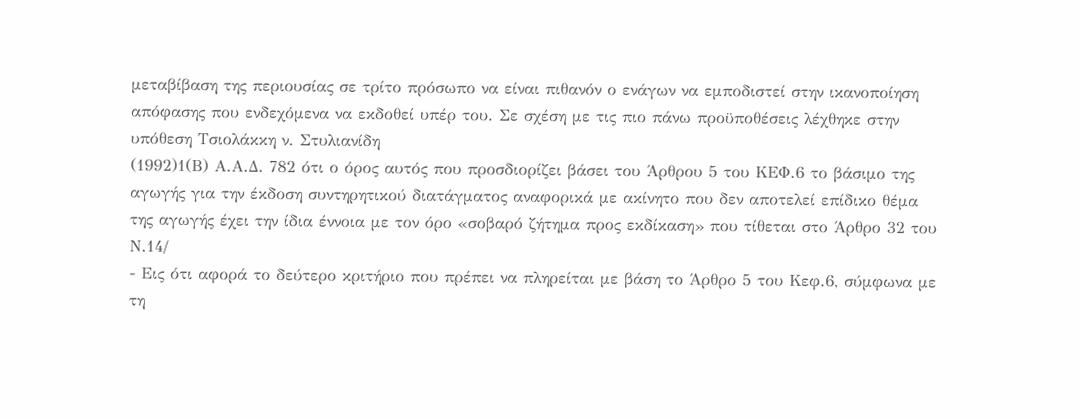μεταβίβαση της περιουσίας σε τρίτο πρόσωπο να είναι πιθανόν ο ενάγων να εμποδιστεί στην ικανοποίηση απόφασης που ενδεχόμενα να εκδοθεί υπέρ του. Σε σχέση με τις πιο πάνω προϋποθέσεις λέχθηκε στην υπόθεση Τσιολάκκη ν. Στυλιανίδη
(1992)1(Β) Α.Α.Δ. 782 ότι ο όρος αυτός που προσδιορίζει βάσει του Άρθρου 5 του ΚΕΦ.6 το βάσιμο της αγωγής για την έκδοση συντηρητικού διατάγματος αναφορικά με ακίνητο που δεν αποτελεί επίδικο θέμα της αγωγής έχει την ίδια έννοια με τον όρο «σοβαρό ζήτημα προς εκδίκαση» που τίθεται στο Άρθρο 32 του Ν.14/
- Εις ότι αφορά το δεύτερο κριτήριο που πρέπει να πληρείται με βάση το Άρθρο 5 του Κεφ.6, σύμφωνα με τη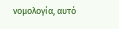νομολογία, αυτό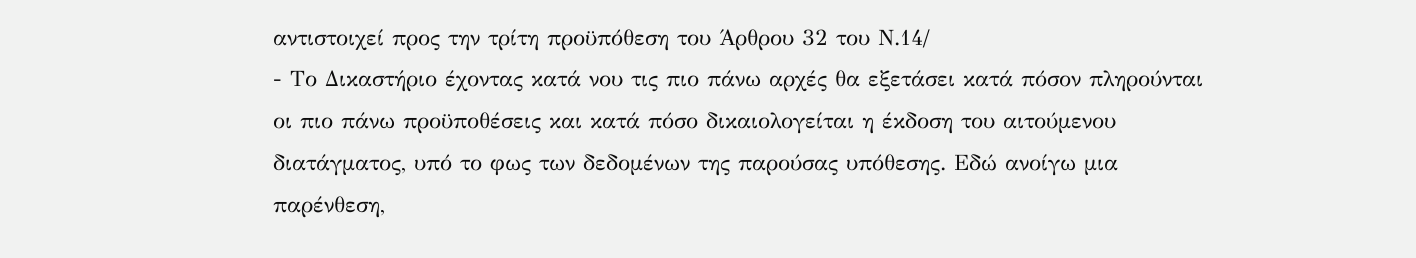αντιστοιχεί προς την τρίτη προϋπόθεση του Άρθρου 32 του Ν.14/
- Το Δικαστήριο έχοντας κατά νου τις πιο πάνω αρχές θα εξετάσει κατά πόσον πληρούνται οι πιο πάνω προϋποθέσεις και κατά πόσο δικαιολογείται η έκδοση του αιτούμενου διατάγματος, υπό το φως των δεδομένων της παρούσας υπόθεσης. Εδώ ανοίγω μια παρένθεση,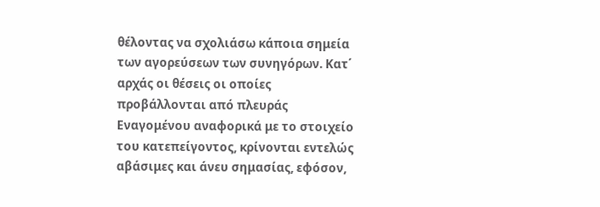θέλοντας να σχολιάσω κάποια σημεία των αγορεύσεων των συνηγόρων. Κατ΄ αρχάς οι θέσεις οι οποίες προβάλλονται από πλευράς Εναγομένου αναφορικά με το στοιχείο του κατεπείγοντος, κρίνονται εντελώς αβάσιμες και άνευ σημασίας, εφόσον,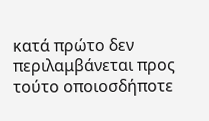κατά πρώτο δεν περιλαμβάνεται προς τούτο οποιοσδήποτε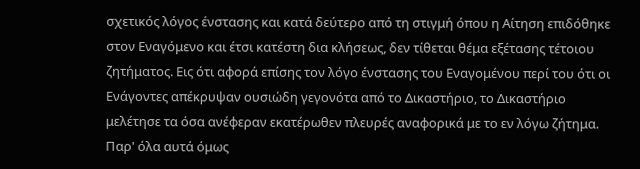σχετικός λόγος ένστασης και κατά δεύτερο από τη στιγμή όπου η Αίτηση επιδόθηκε στον Εναγόμενο και έτσι κατέστη δια κλήσεως, δεν τίθεται θέμα εξέτασης τέτοιου ζητήματος. Εις ότι αφορά επίσης τον λόγο ένστασης του Εναγομένου περί του ότι οι Ενάγοντες απέκρυψαν ουσιώδη γεγονότα από το Δικαστήριο, το Δικαστήριο μελέτησε τα όσα ανέφεραν εκατέρωθεν πλευρές αναφορικά με το εν λόγω ζήτημα. Παρ' όλα αυτά όμως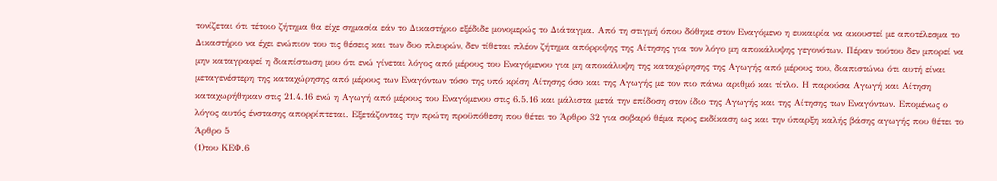τονίζεται ότι τέτοιο ζήτημα θα είχε σημασία εάν το Δικαστήριο εξέδιδε μονομερώς το Διάταγμα. Από τη στιγμή όπου δόθηκε στον Εναγόμενο η ευκαιρία να ακουστεί με αποτέλεσμα το Δικαστήριο να έχει ενώπιον του τις θέσεις και των δυο πλευρών, δεν τίθεται πλέον ζήτημα απόρριψης της Αίτησης για τον λόγο μη αποκάλυψης γεγονότων. Πέραν τούτου δεν μπορεί να μην καταγραφεί η διαπίστωση μου ότι ενώ γίνεται λόγος από μέρους του Εναγόμενου για μη αποκάλυψη της καταχώρησης της Αγωγής από μέρους του, διαπιστώνω ότι αυτή είναι μεταγενέστερη της καταχώρησης από μέρους των Εναγόντων τόσο της υπό κρίση Αίτησης όσο και της Αγωγής με τον πιο πάνω αριθμό και τίτλο. Η παρούσα Αγωγή και Αίτηση καταχωρήθηκαν στις 21.4.16 ενώ η Αγωγή από μέρους του Εναγόμενου στις 6.5.16 και μάλιστα μετά την επίδοση στον ίδιο της Αγωγής και της Αίτησης των Εναγόντων. Επομένως ο λόγος αυτός ένστασης απορρίπτεται. Εξετάζοντας την πρώτη προϋπόθεση που θέτει το Άρθρο 32 για σοβαρό θέμα προς εκδίκαση ως και την ύπαρξη καλής βάσης αγωγής που θέτει το Άρθρο 5
(1)του ΚΕΦ.6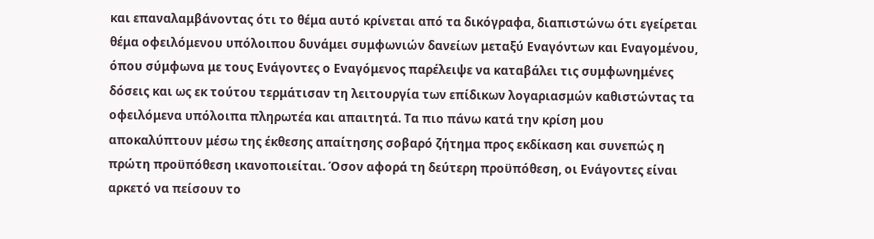και επαναλαμβάνοντας ότι το θέμα αυτό κρίνεται από τα δικόγραφα, διαπιστώνω ότι εγείρεται θέμα οφειλόμενου υπόλοιπου δυνάμει συμφωνιών δανείων μεταξύ Εναγόντων και Εναγομένου, όπου σύμφωνα με τους Ενάγοντες ο Εναγόμενος παρέλειψε να καταβάλει τις συμφωνημένες δόσεις και ως εκ τούτου τερμάτισαν τη λειτουργία των επίδικων λογαριασμών καθιστώντας τα οφειλόμενα υπόλοιπα πληρωτέα και απαιτητά. Τα πιο πάνω κατά την κρίση μου αποκαλύπτουν μέσω της έκθεσης απαίτησης σοβαρό ζήτημα προς εκδίκαση και συνεπώς η πρώτη προϋπόθεση ικανοποιείται. Όσον αφορά τη δεύτερη προϋπόθεση, οι Ενάγοντες είναι αρκετό να πείσουν το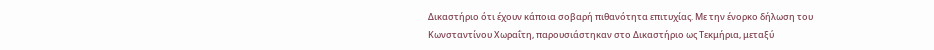Δικαστήριο ότι έχουν κάποια σοβαρή πιθανότητα επιτυχίας. Με την ένορκο δήλωση του Κωνσταντίνου Χωραΐτη, παρουσιάστηκαν στο Δικαστήριο ως Τεκμήρια, μεταξύ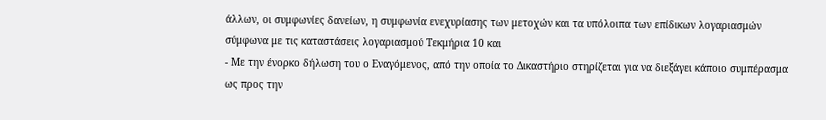άλλων, οι συμφωνίες δανείων, η συμφωνία ενεχυρίασης των μετοχών και τα υπόλοιπα των επίδικων λογαριασμών σύμφωνα με τις καταστάσεις λογαριασμού Τεκμήρια 10 και
- Με την ένορκο δήλωση του ο Εναγόμενος, από την οποία το Δικαστήριο στηρίζεται για να διεξάγει κάποιο συμπέρασμα ως προς την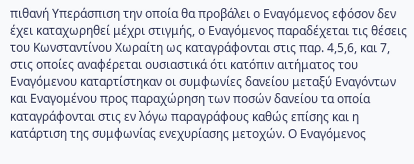πιθανή Υπεράσπιση την οποία θα προβάλει ο Εναγόμενος εφόσον δεν έχει καταχωρηθεί μέχρι στιγμής, ο Εναγόμενος παραδέχεται τις θέσεις του Κωνσταντίνου Χωραίτη ως καταγράφονται στις παρ. 4,5,6, και 7, στις οποίες αναφέρεται ουσιαστικά ότι κατόπιν αιτήματος του Εναγόμενου καταρτίστηκαν οι συμφωνίες δανείου μεταξύ Εναγόντων και Εναγομένου προς παραχώρηση των ποσών δανείου τα οποία καταγράφονται στις εν λόγω παραγράφους καθώς επίσης και η κατάρτιση της συμφωνίας ενεχυρίασης μετοχών. Ο Εναγόμενος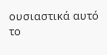ουσιαστικά αυτό το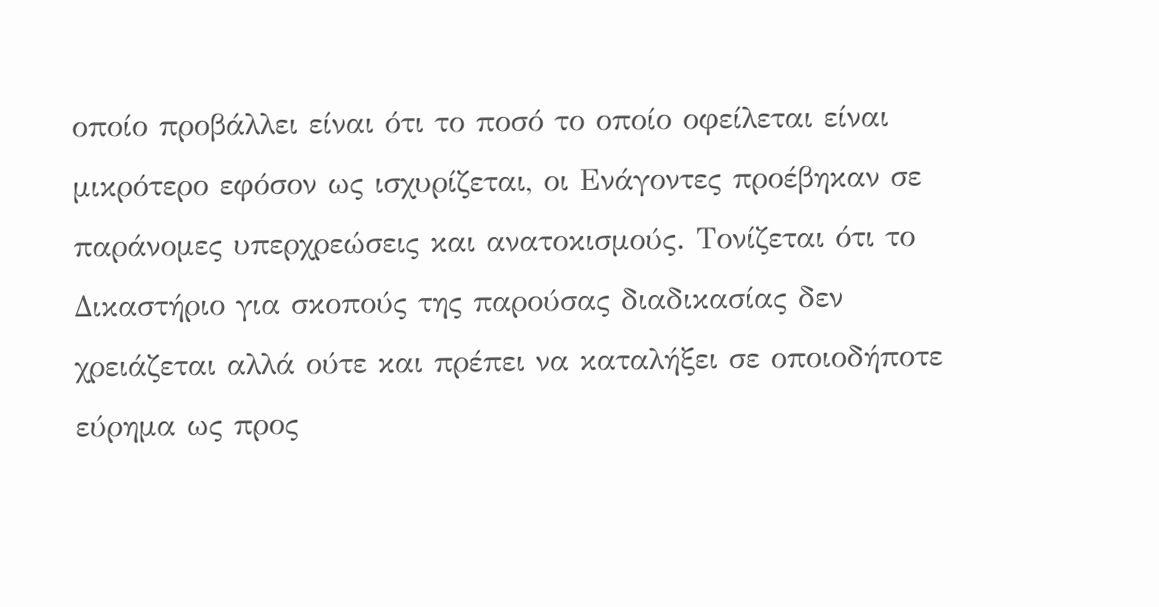οποίο προβάλλει είναι ότι το ποσό το οποίο οφείλεται είναι μικρότερο εφόσον ως ισχυρίζεται, οι Ενάγοντες προέβηκαν σε παράνομες υπερχρεώσεις και ανατοκισμούς. Τονίζεται ότι το Δικαστήριο για σκοπούς της παρούσας διαδικασίας δεν χρειάζεται αλλά ούτε και πρέπει να καταλήξει σε οποιοδήποτε εύρημα ως προς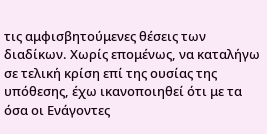τις αμφισβητούμενες θέσεις των διαδίκων. Χωρίς επομένως, να καταλήγω σε τελική κρίση επί της ουσίας της υπόθεσης, έχω ικανοποιηθεί ότι με τα όσα οι Ενάγοντες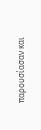παρουσίασαν και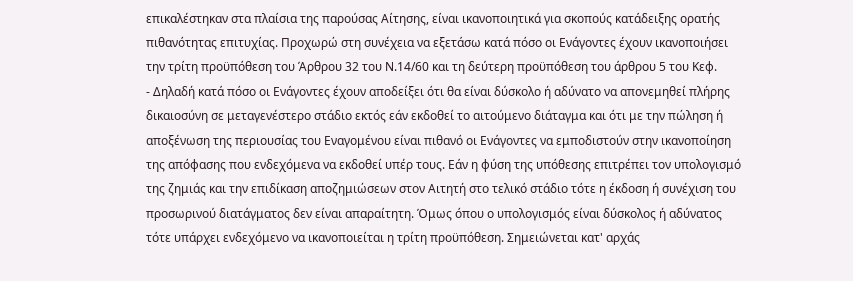επικαλέστηκαν στα πλαίσια της παρούσας Αίτησης, είναι ικανοποιητικά για σκοπούς κατάδειξης ορατής πιθανότητας επιτυχίας. Προχωρώ στη συνέχεια να εξετάσω κατά πόσο οι Ενάγοντες έχουν ικανοποιήσει την τρίτη προϋπόθεση του Άρθρου 32 του Ν.14/60 και τη δεύτερη προϋπόθεση του άρθρου 5 του Κεφ.
- Δηλαδή κατά πόσο οι Ενάγοντες έχουν αποδείξει ότι θα είναι δύσκολο ή αδύνατο να απονεμηθεί πλήρης δικαιοσύνη σε μεταγενέστερο στάδιο εκτός εάν εκδοθεί το αιτούμενο διάταγμα και ότι με την πώληση ή αποξένωση της περιουσίας του Εναγομένου είναι πιθανό οι Ενάγοντες να εμποδιστούν στην ικανοποίηση της απόφασης που ενδεχόμενα να εκδοθεί υπέρ τους. Εάν η φύση της υπόθεσης επιτρέπει τον υπολογισμό της ζημιάς και την επιδίκαση αποζημιώσεων στον Αιτητή στο τελικό στάδιο τότε η έκδοση ή συνέχιση του προσωρινού διατάγματος δεν είναι απαραίτητη. Όμως όπου ο υπολογισμός είναι δύσκολος ή αδύνατος τότε υπάρχει ενδεχόμενο να ικανοποιείται η τρίτη προϋπόθεση. Σημειώνεται κατ' αρχάς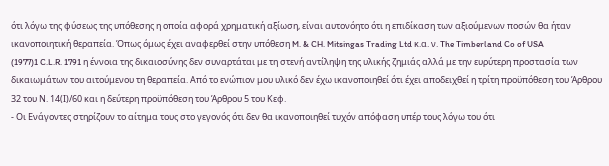ότι λόγω της φύσεως της υπόθεσης η οποία αφορά χρηματική αξίωση, είναι αυτονόητο ότι η επιδίκαση των αξιούμενων ποσών θα ήταν ικανοποιητική θεραπεία. Όπως όμως έχει αναφερθεί στην υπόθεση M. & CH. Mitsingas Trading Ltd κ.α. ν. The Timberland Co of USA
(1977)1 C.L.R. 1791 η έννοια της δικαιοσύνης δεν συναρτάται με τη στενή αντίληψη της υλικής ζημιάς αλλά με την ευρύτερη προστασία των δικαιωμάτων του αιτούμενου τη θεραπεία. Από το ενώπιον μου υλικό δεν έχω ικανοποιηθεί ότι έχει αποδειχθεί η τρίτη προϋπόθεση του Άρθρου 32 του Ν. 14(Ι)/60 και η δεύτερη προϋπόθεση του Άρθρου 5 του Κεφ.
- Οι Ενάγοντες στηρίζουν το αίτημα τους στο γεγονός ότι δεν θα ικανοποιηθεί τυχόν απόφαση υπέρ τους λόγω του ότι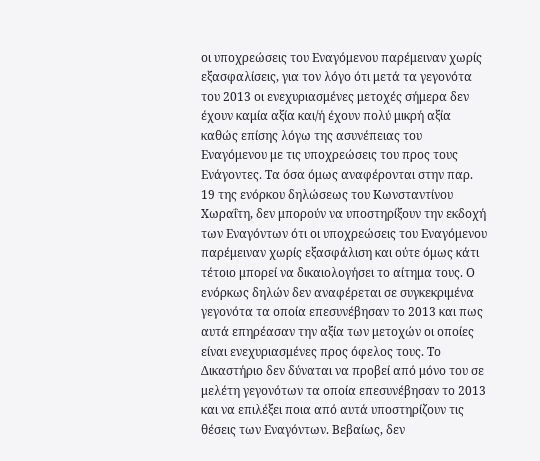οι υποχρεώσεις του Εναγόμενου παρέμειναν χωρίς εξασφαλίσεις, για τον λόγο ότι μετά τα γεγονότα του 2013 οι ενεχυριασμένες μετοχές σήμερα δεν έχουν καμία αξία και/ή έχουν πολύ μικρή αξία καθώς επίσης λόγω της ασυνέπειας του Εναγόμενου με τις υποχρεώσεις του προς τους Ενάγοντες. Τα όσα όμως αναφέρονται στην παρ. 19 της ενόρκου δηλώσεως του Κωνσταντίνου Χωραΐτη, δεν μπορούν να υποστηρίξουν την εκδοχή των Εναγόντων ότι οι υποχρεώσεις του Εναγόμενου παρέμειναν χωρίς εξασφάλιση και ούτε όμως κάτι τέτοιο μπορεί να δικαιολογήσει το αίτημα τους. Ο ενόρκως δηλών δεν αναφέρεται σε συγκεκριμένα γεγονότα τα οποία επεσυνέβησαν το 2013 και πως αυτά επηρέασαν την αξία των μετοχών οι οποίες είναι ενεχυριασμένες προς όφελος τους. Το Δικαστήριο δεν δύναται να προβεί από μόνο του σε μελέτη γεγονότων τα οποία επεσυνέβησαν το 2013 και να επιλέξει ποια από αυτά υποστηρίζουν τις θέσεις των Εναγόντων. Βεβαίως, δεν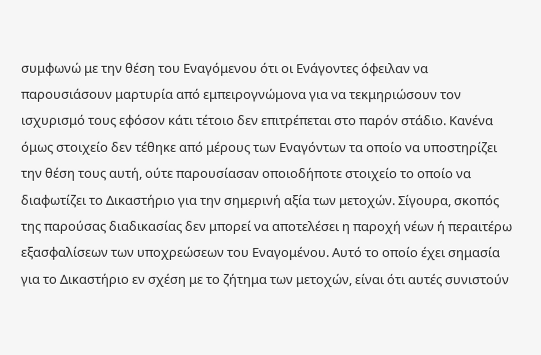συμφωνώ με την θέση του Εναγόμενου ότι οι Ενάγοντες όφειλαν να παρουσιάσουν μαρτυρία από εμπειρογνώμονα για να τεκμηριώσουν τον ισχυρισμό τους εφόσον κάτι τέτοιο δεν επιτρέπεται στο παρόν στάδιο. Κανένα όμως στοιχείο δεν τέθηκε από μέρους των Εναγόντων τα οποίο να υποστηρίζει την θέση τους αυτή, ούτε παρουσίασαν οποιοδήποτε στοιχείο το οποίο να διαφωτίζει το Δικαστήριο για την σημερινή αξία των μετοχών. Σίγουρα, σκοπός της παρούσας διαδικασίας δεν μπορεί να αποτελέσει η παροχή νέων ή περαιτέρω εξασφαλίσεων των υποχρεώσεων του Εναγομένου. Αυτό το οποίο έχει σημασία για το Δικαστήριο εν σχέση με το ζήτημα των μετοχών, είναι ότι αυτές συνιστούν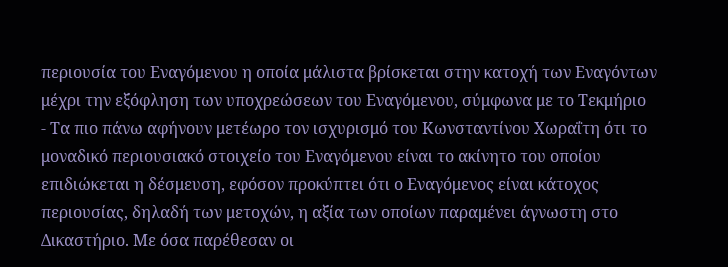περιουσία του Εναγόμενου η οποία μάλιστα βρίσκεται στην κατοχή των Εναγόντων μέχρι την εξόφληση των υποχρεώσεων του Εναγόμενου, σύμφωνα με το Τεκμήριο
- Τα πιο πάνω αφήνουν μετέωρο τον ισχυρισμό του Κωνσταντίνου Χωραΐτη ότι το μοναδικό περιουσιακό στοιχείο του Εναγόμενου είναι το ακίνητο του οποίου επιδιώκεται η δέσμευση, εφόσον προκύπτει ότι ο Εναγόμενος είναι κάτοχος περιουσίας, δηλαδή των μετοχών, η αξία των οποίων παραμένει άγνωστη στο Δικαστήριο. Με όσα παρέθεσαν οι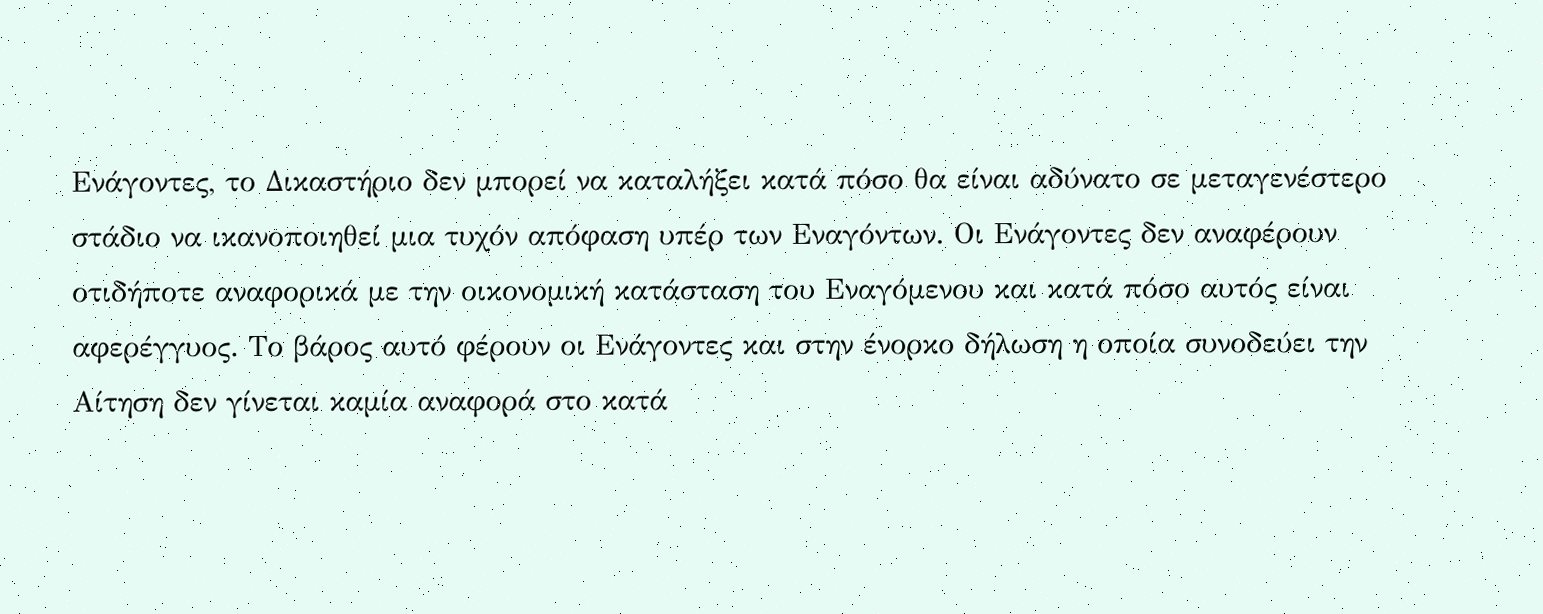Ενάγοντες, το Δικαστήριο δεν μπορεί να καταλήξει κατά πόσο θα είναι αδύνατο σε μεταγενέστερο στάδιο να ικανοποιηθεί μια τυχόν απόφαση υπέρ των Εναγόντων. Οι Ενάγοντες δεν αναφέρουν οτιδήποτε αναφορικά με την οικονομική κατάσταση του Εναγόμενου και κατά πόσο αυτός είναι αφερέγγυος. Το βάρος αυτό φέρουν οι Ενάγοντες και στην ένορκο δήλωση η οποία συνοδεύει την Αίτηση δεν γίνεται καμία αναφορά στο κατά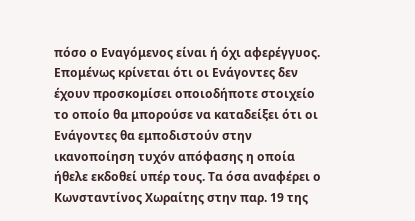πόσο ο Εναγόμενος είναι ή όχι αφερέγγυος. Επομένως κρίνεται ότι οι Ενάγοντες δεν έχουν προσκομίσει οποιοδήποτε στοιχείο το οποίο θα μπορούσε να καταδείξει ότι οι Ενάγοντες θα εμποδιστούν στην ικανοποίηση τυχόν απόφασης η οποία ήθελε εκδοθεί υπέρ τους. Τα όσα αναφέρει ο Κωνσταντίνος Χωραίτης στην παρ. 19 της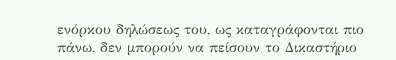ενόρκου δηλώσεως του, ως καταγράφονται πιο πάνω, δεν μπορούν να πείσουν το Δικαστήριο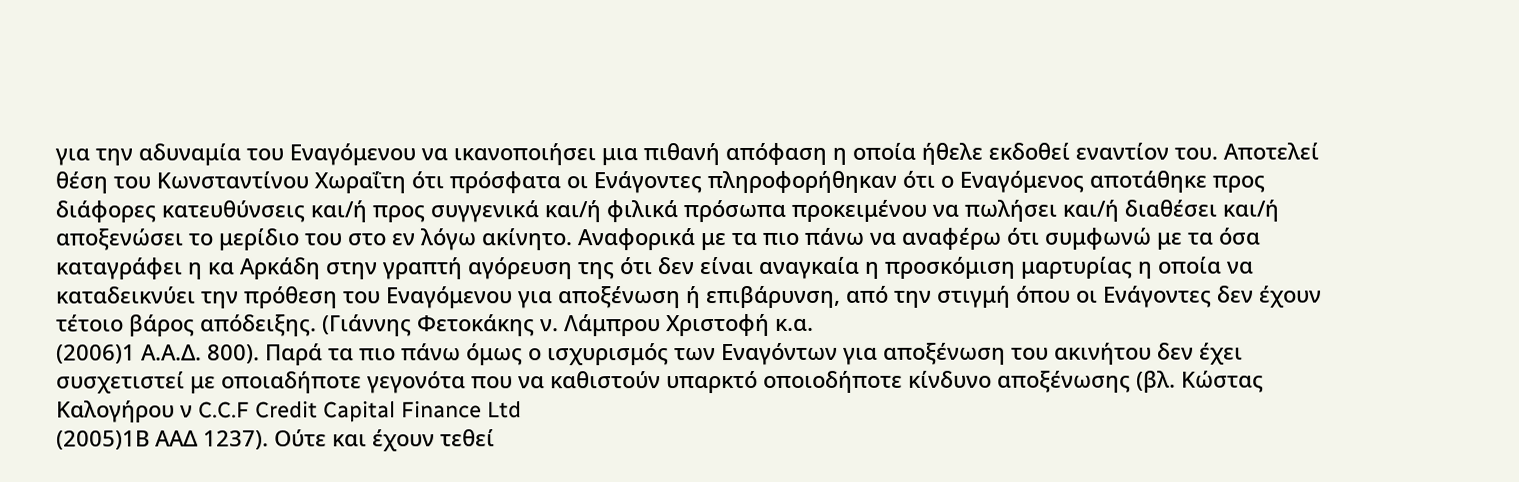για την αδυναμία του Εναγόμενου να ικανοποιήσει μια πιθανή απόφαση η οποία ήθελε εκδοθεί εναντίον του. Αποτελεί θέση του Κωνσταντίνου Χωραΐτη ότι πρόσφατα οι Ενάγοντες πληροφορήθηκαν ότι ο Εναγόμενος αποτάθηκε προς διάφορες κατευθύνσεις και/ή προς συγγενικά και/ή φιλικά πρόσωπα προκειμένου να πωλήσει και/ή διαθέσει και/ή αποξενώσει το μερίδιο του στο εν λόγω ακίνητο. Αναφορικά με τα πιο πάνω να αναφέρω ότι συμφωνώ με τα όσα καταγράφει η κα Αρκάδη στην γραπτή αγόρευση της ότι δεν είναι αναγκαία η προσκόμιση μαρτυρίας η οποία να καταδεικνύει την πρόθεση του Εναγόμενου για αποξένωση ή επιβάρυνση, από την στιγμή όπου οι Ενάγοντες δεν έχουν τέτοιο βάρος απόδειξης. (Γιάννης Φετοκάκης ν. Λάμπρου Χριστοφή κ.α.
(2006)1 Α.Α.Δ. 800). Παρά τα πιο πάνω όμως ο ισχυρισμός των Εναγόντων για αποξένωση του ακινήτου δεν έχει συσχετιστεί με οποιαδήποτε γεγονότα που να καθιστούν υπαρκτό οποιοδήποτε κίνδυνο αποξένωσης (βλ. Κώστας Καλoγήρου ν C.C.F Credit Capital Finance Ltd
(2005)1Β ΑΑΔ 1237). Ούτε και έχουν τεθεί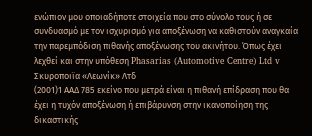ενώπιον μου οποιαδήποτε στοιχεία που στο σύνολο τους ή σε συνδυασμό με τον ισχυρισμό για αποξένωση να καθιστούν αναγκαία την παρεμπόδιση πιθανής αποξένωσης του ακινήτου. Όπως έχει λεχθεί και στην υπόθεση Phasarias (Automotive Centre) Ltd v Σκυροποιϊα «Λεωνίκ» Λτδ
(2001)1 ΑΑΔ 785 εκείνο που μετρά είναι η πιθανή επίδραση που θα έχει η τυχόν αποξένωση ή επιβάρυνση στην ικανοποίηση της δικαστικής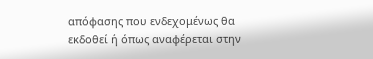απόφασης που ενδεχομένως θα εκδοθεί ή όπως αναφέρεται στην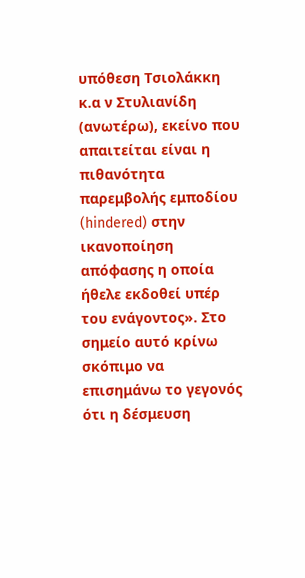υπόθεση Τσιολάκκη κ.α ν Στυλιανίδη (ανωτέρω), εκείνο που απαιτείται είναι η πιθανότητα παρεμβολής εμποδίου (hindered) στην ικανοποίηση απόφασης η οποία ήθελε εκδοθεί υπέρ του ενάγοντος». Στο σημείο αυτό κρίνω σκόπιμο να επισημάνω το γεγονός ότι η δέσμευση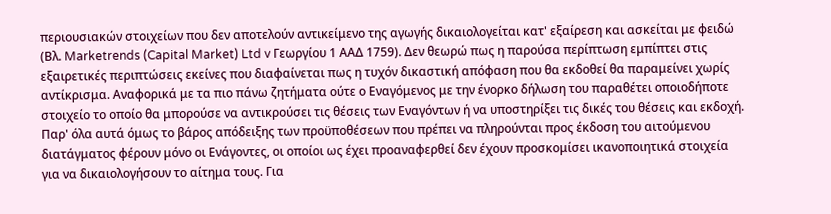περιουσιακών στοιχείων που δεν αποτελούν αντικείμενο της αγωγής δικαιολογείται κατ' εξαίρεση και ασκείται με φειδώ (Βλ. Marketrends (Capital Market) Ltd v Γεωργίου 1 ΑΑΔ 1759). Δεν θεωρώ πως η παρούσα περίπτωση εμπίπτει στις εξαιρετικές περιπτώσεις εκείνες που διαφαίνεται πως η τυχόν δικαστική απόφαση που θα εκδοθεί θα παραμείνει χωρίς αντίκρισμα. Αναφορικά με τα πιο πάνω ζητήματα ούτε ο Εναγόμενος με την ένορκο δήλωση του παραθέτει οποιοδήποτε στοιχείο το οποίο θα μπορούσε να αντικρούσει τις θέσεις των Εναγόντων ή να υποστηρίξει τις δικές του θέσεις και εκδοχή. Παρ' όλα αυτά όμως το βάρος απόδειξης των προϋποθέσεων που πρέπει να πληρούνται προς έκδοση του αιτούμενου διατάγματος φέρουν μόνο οι Ενάγοντες, οι οποίοι ως έχει προαναφερθεί δεν έχουν προσκομίσει ικανοποιητικά στοιχεία για να δικαιολογήσουν το αίτημα τους. Για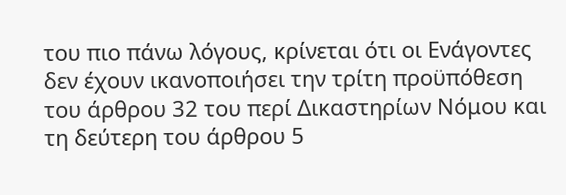του πιο πάνω λόγους, κρίνεται ότι οι Ενάγοντες δεν έχουν ικανοποιήσει την τρίτη προϋπόθεση του άρθρου 32 του περί Δικαστηρίων Νόμου και τη δεύτερη του άρθρου 5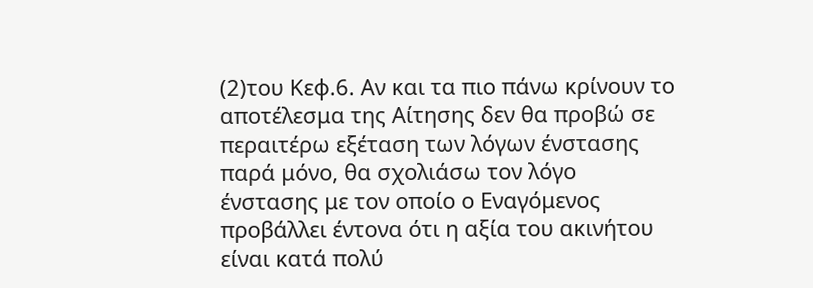(2)του Κεφ.6. Αν και τα πιο πάνω κρίνουν το αποτέλεσμα της Αίτησης δεν θα προβώ σε περαιτέρω εξέταση των λόγων ένστασης παρά μόνο, θα σχολιάσω τον λόγο ένστασης με τον οποίο ο Εναγόμενος προβάλλει έντονα ότι η αξία του ακινήτου είναι κατά πολύ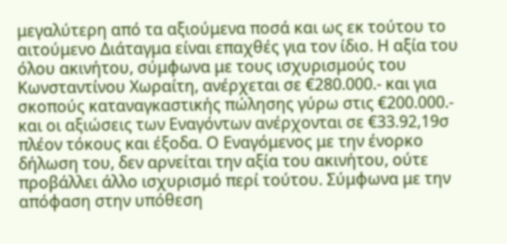μεγαλύτερη από τα αξιούμενα ποσά και ως εκ τούτου το αιτούμενο Διάταγμα είναι επαχθές για τον ίδιο. Η αξία του όλου ακινήτου, σύμφωνα με τους ισχυρισμούς του Κωνσταντίνου Χωραίτη, ανέρχεται σε €280.000.- και για σκοπούς καταναγκαστικής πώλησης γύρω στις €200.000.- και οι αξιώσεις των Εναγόντων ανέρχονται σε €33.92,19σ πλέον τόκους και έξοδα. Ο Εναγόμενος με την ένορκο δήλωση του, δεν αρνείται την αξία του ακινήτου, ούτε προβάλλει άλλο ισχυρισμό περί τούτου. Σύμφωνα με την απόφαση στην υπόθεση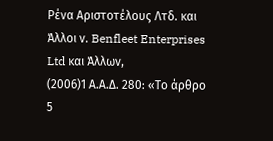Ρένα Αριστοτέλους Λτδ. και Άλλοι ν. Benfleet Enterprises Ltd και Άλλων,
(2006)1 Α.Α.Δ. 280: «Το άρθρο 5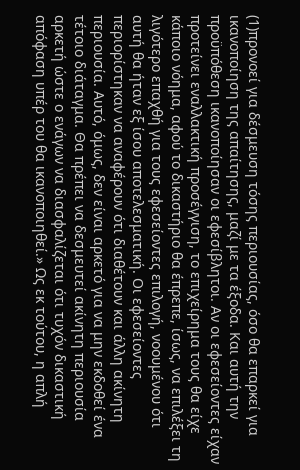(1)προνοεί για δέσμευση τόσης περιουσίας, όσο θα επαρκεί για ικανοποίηση της απαίτησης, μαζί με τα έξοδα. Και αυτή την προϋπόθεση ικανοποίησαν οι εφεσίβλητοι. Αν οι εφεσείοντες είχαν προτείνει εναλλακτική προσέγγιση, το επιχείρημα τους θα είχε κάποιο νόημα, αφού το δικαστήριο θα έπρεπε, ίσως, να επιλέξει τη λιγότερο επαχθή για τους εφεσείοντες επιλογή, νοουμένου ότι αυτή θα ήταν εξ ίσου αποτελεσματική. Οι εφεσείοντες περιορίστηκαν να αναφέρουν ότι διαθέτουν και άλλη ακίνητη περιουσία. Αυτό, όμως, δεν είναι αρκετό για να μην εκδοθεί ένα τέτοιο διάταγμα. Θα πρέπει να δεσμευτεί ακίνητη περιουσία αρκετή ώστε ο ενάγων να διασφαλίζεται ότι τυχόν δικαστική απόφαση υπέρ του θα ικανοποιηθεί.» Ως εκ τούτου, η απλή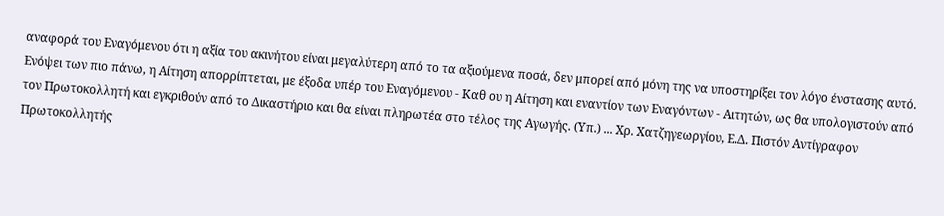αναφορά του Εναγόμενου ότι η αξία του ακινήτου είναι μεγαλύτερη από το τα αξιούμενα ποσά, δεν μπορεί από μόνη της να υποστηρίξει τον λόγο ένστασης αυτό. Ενόψει των πιο πάνω, η Αίτηση απορρίπτεται, με έξοδα υπέρ του Εναγόμενου - Καθ ου η Αίτηση και εναντίον των Εναγόντων - Αιτητών, ως θα υπολογιστούν από τον Πρωτοκολλητή και εγκριθούν από το Δικαστήριο και θα είναι πληρωτέα στο τέλος της Αγωγής. (Υπ.) ... Χρ. Χατζηγεωργίου, Ε.Δ. Πιστόν Αντίγραφον Πρωτοκολλητής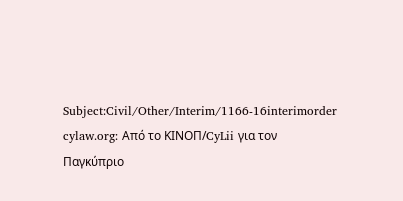Subject:Civil/Other/Interim/1166-16interimorder cylaw.org: Από το ΚΙΝOΠ/CyLii για τον Παγκύπριο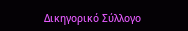Δικηγορικό Σύλλογο